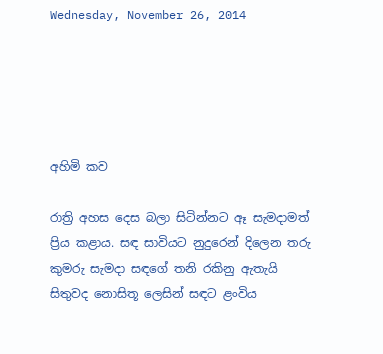Wednesday, November 26, 2014





අහිමි කව

රාත්‍රි අහස දෙස බලා සිටින්නට ඈ සැමදාමත් ප්‍රිය කළාය. සඳ සාවියට නුදුරෙන් දිලෙන තරු කුමරු සැමදා සඳගේ තනි රකිනු ඇතැයි සිතුවද නොසිතූ ලෙසින් සඳට ළංවිය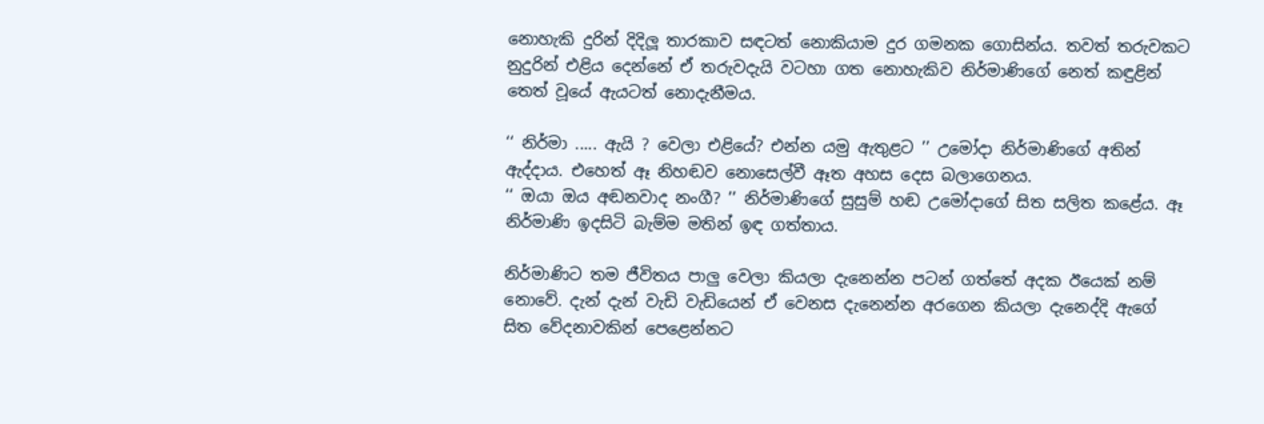නොහැකි දුරින් දිදිලූ තාරකාව සඳටත් නොකියාම දුර ගමනක ගොසින්ය. තවත් තරුවකට නුදුරින් එළිය දෙන්නේ ඒ තරුවදැයි වටහා ගත නොහැකිව නිර්මාණිගේ නෙත් කඳුළින් තෙත් වූයේ ඇයටත් නොදැනීමය.

‘‘ නිර්මා ..... ඇයි ? වෙලා එළියේ? එන්න යමු ඇතුළට ’’ උමෝදා නිර්මාණිගේ අතින් ඇද්දාය. එහෙත් ඈ නිහඬව නොසෙල්වී ඈත අහස දෙස බලාගෙනය.
‘‘ ඔයා ඔය අඬනවාද නංගී? ’’ නිර්මාණිගේ සුසුම් හඬ උමෝදාගේ සිත සලිත කළේය. ඈ නිර්මාණි ඉදසිටි බැම්ම මතින් ඉඳ ගත්තාය.

නිර්මාණිට තම ජීවිතය පාලු වෙලා කියලා දැනෙන්න පටන් ගත්තේ අදක ඊයෙක් නම් නොවේ. දැන් දැන් වැඩි වැඩියෙන් ඒ වෙනස දැනෙන්න අරගෙන කියලා දැනෙද්දි ඇගේ සිත වේදනාවකින් පෙළෙන්නට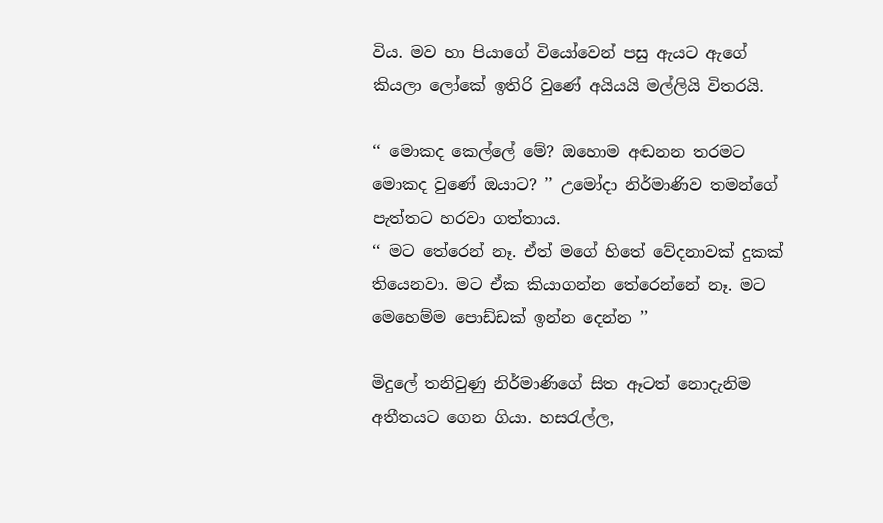විය. මව හා පියාගේ වියෝවෙන් පසු ඇයට ඇගේ කියලා ලෝකේ ඉතිරි වුණේ අයියයි මල්ලියි විතරයි.

‘‘ මොකද කෙල්ලේ මේ? ඔහොම අඬනන තරමට මොකද වුණේ ඔයාට? ’’ උමෝදා නිර්මාණිව තමන්ගේ පැත්තට හරවා ගත්තාය.
‘‘ මට තේරෙන් නෑ. ඒත් මගේ හිතේ වේදනාවක් දුකක් තියෙනවා. මට ඒක කියාගන්න තේරෙන්නේ නෑ. මට මෙහෙම්ම පොඩ්ඩක් ඉන්න දෙන්න ’’

මිදුලේ තනිවුණු නිර්මාණිගේ සිත ඈටත් නොදැනිම අතීතයට ගෙන ගියා. හසරැල්ල,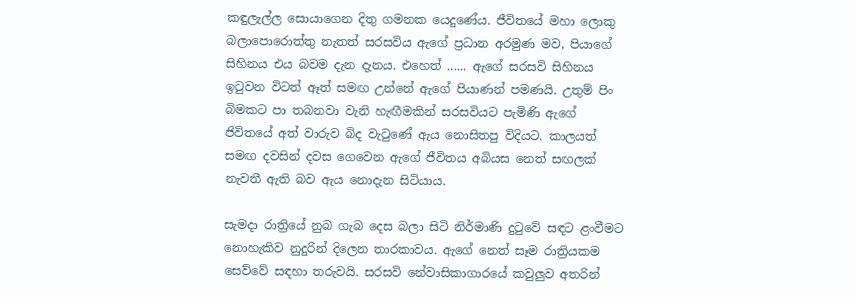කඳුලැල්ල සොයාගෙන දිතු ගමනක යෙදුණේය. ජීවිතයේ මහා ලොකු බලාපොරොත්තු නැතත් සරසවිය ඇගේ ප්‍රධාන අරමුණ මව, පියාගේ සිහිනය එය බවම දැන දැනය. එහෙත් ...... ඇගේ සරසවි සිහිනය ඉටුවන විටත් ඈත් සමඟ උන්නේ ඇගේ පියාණන් පමණයි. උතුම් පිං බිමකට පා තබනවා වැනි හැඟීමකින් සරසවියට පැමිණි ඇගේ ජිවිතයේ අත් වාරුව බිද වැටුණේ ඇය නොසිතපු විදියට. කාලයත් සමඟ දවසින් දවස ගෙවෙන ඇගේ ජීවිතය අබියස නෙත් සඟලක් නැවතී ඇති බව ඇය නොදැන සිටියාය.

සැමදා රාත්‍රියේ නුබ ගැබ දෙස බලා සිටි නිර්මාණි දුටුවේ සඳට ළංවීමට නොහැකිව නුදුරින් දිලෙන තාරකාවය. ඇගේ නෙත් සෑම රාත්‍රියකම සෙව්වේ සඳහා තරුවයි. සරසවි නේවාසිකාගාරයේ කවුලුව අතරින්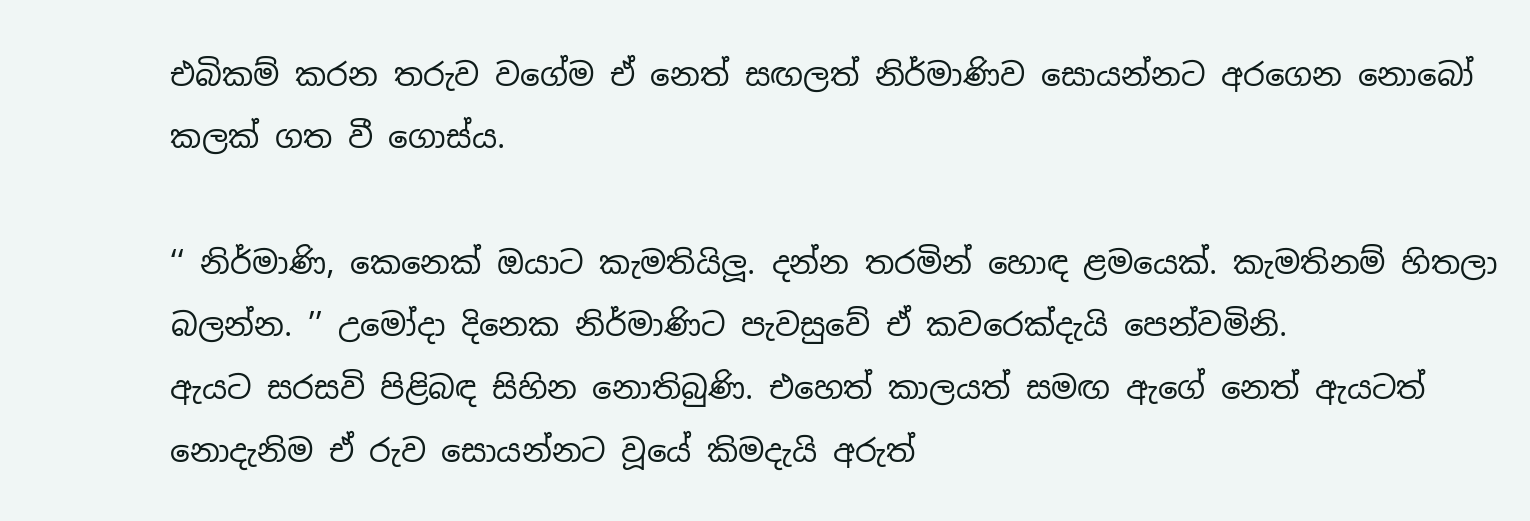එබිකම් කරන තරුව වගේම ඒ නෙත් සඟලත් නිර්මාණිව සොයන්නට අරගෙන නොබෝ කලක් ගත වී ගොස්ය.

‘‘ නිර්මාණි, කෙනෙක් ඔයාට කැමතියිලූ. දන්න තරමින් හොඳ ළමයෙක්. කැමතිනම් හිතලා බලන්න. ’’ උමෝදා දිනෙක නිර්මාණිට පැවසුවේ ඒ කවරෙක්දැයි පෙන්වමිනි.
ඇයට සරසවි පිළිබඳ සිහින නොතිබුණි. එහෙත් කාලයත් සමඟ ඇගේ නෙත් ඇයටත් නොදැනිම ඒ රුව සොයන්නට වූයේ කිමදැයි අරුත්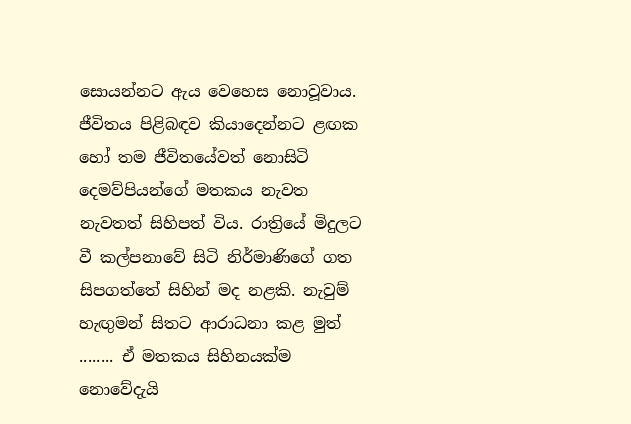සොයන්නට ඇය වෙහෙස නොවූවාය. ජීවිතය පිළිබඳව කියාදෙන්නට ළඟක හෝ තම ජීවිතයේවත් නොසිටි දෙමව්පියන්ගේ මතකය නැවත නැවතත් සිහිපත් විය. රාත්‍රියේ මිදුලට වී කල්පනාවේ සිටි නිර්මාණිගේ ගත සිපගත්තේ සිහින් මද නළකි. නැවුම් හැඟුමන් සිතට ආරාධනා කළ මුත් ........ ඒ මතකය සිහිනයක්ම නොවේදැයි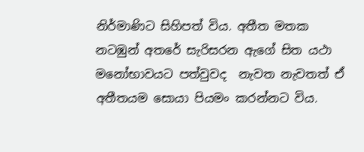නිර්මාණිට සිහිපත් විය. අතීත මතක නටඹුන් අතරේ සැරිසරන ඇගේ සිත යථා මනෝභාවයට පත්වුවද  නැවත නැවතත් ඒ අතීතයම සොයා පියමං කරන්නට විය.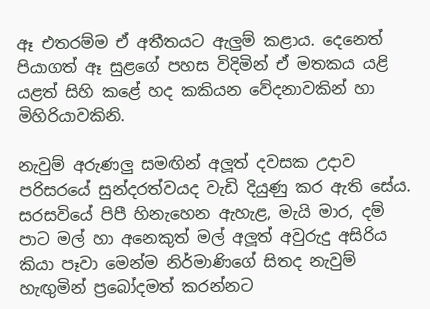ඈ එතරම්ම ඒ අතීතයට ඇලුම් කළාය. දෙනෙත් පියාගත් ඈ සුළගේ පහස විදිමින් ඒ මතකය යළි යළත් සිහි කළේ හද කකියන වේදනාවකින් හා මිහිරියාවකිනි.

නැවුම් අරුණලු සමඟින් අලූත් දවසක උදාව පරිසරයේ සුන්දරත්වයද වැඩි දියුණු කර ඇති සේය. සරසවියේ පිපී හිනැහෙන ඇහැළ, මැයි මාර, දම් පාට මල් හා අනෙකුත් මල් අලූත් අවුරුදු අසිරිය කියා පෑවා මෙන්ම නිර්මාණිගේ සිතද නැවුම් හැඟුමින් ප්‍රබෝදමත් කරන්නට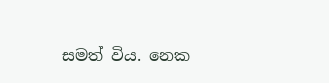සමත් විය. නෙක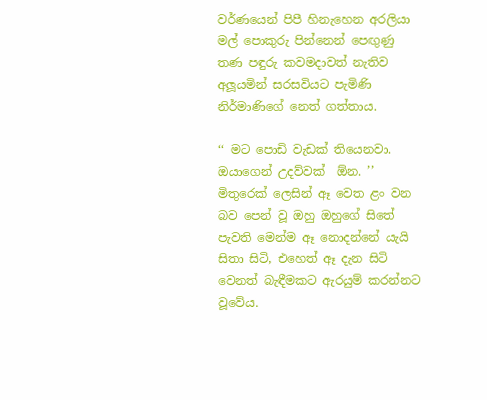වර්ණයෙන් පිපී හිනැහෙන අරලියා මල් පොකුරු පින්නෙන් පෙඟුණු තණ පඳුරු කවමදාවත් නැතිව අලූයමින් සරසවියට පැමිණි නිර්මාණිගේ නෙත් ගත්තාය.

‘‘ මට පොඩි වැඩක් තියෙනවා. ඔයාගෙන් උදව්වක්  ඕන. ’’ මිතුරෙක් ලෙසින් ඈ වෙත ළං වන බව පෙන් වූ ඔහු ඔහුගේ සිතේ පැවති මෙන්ම ඈ නොදන්නේ යැයි සිතා සිටි, එහෙත් ඈ දැන සිටි වෙනත් බැඳීමකට ඇරයුම් කරන්නට වූවේය.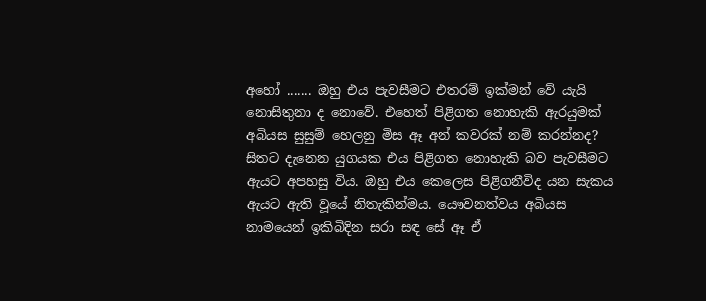අහෝ ....... ඔහු එය පැවසීමට එතරම් ඉක්මන් වේ යැයි නොසිතුනා ද නොවේ. එහෙත් පිළිගත නොහැකි ඇරයුමක් අබියස සුසුම් හෙලනු මිස ඈ අන් කවරක් නම් කරන්නද? සිතට දැනෙන යුගයක එය පිළිගත නොහැකි බව පැවසීමට ඇයට අපහසු විය. ඔහු එය කෙලෙස පිළිගනීවිද යන සැකය ඇයට ඇති වූයේ නිතැකින්මය. යෞවනත්වය අබියස නාමයෙන් ඉකිබිදින සරා සඳ සේ ඈ ඒ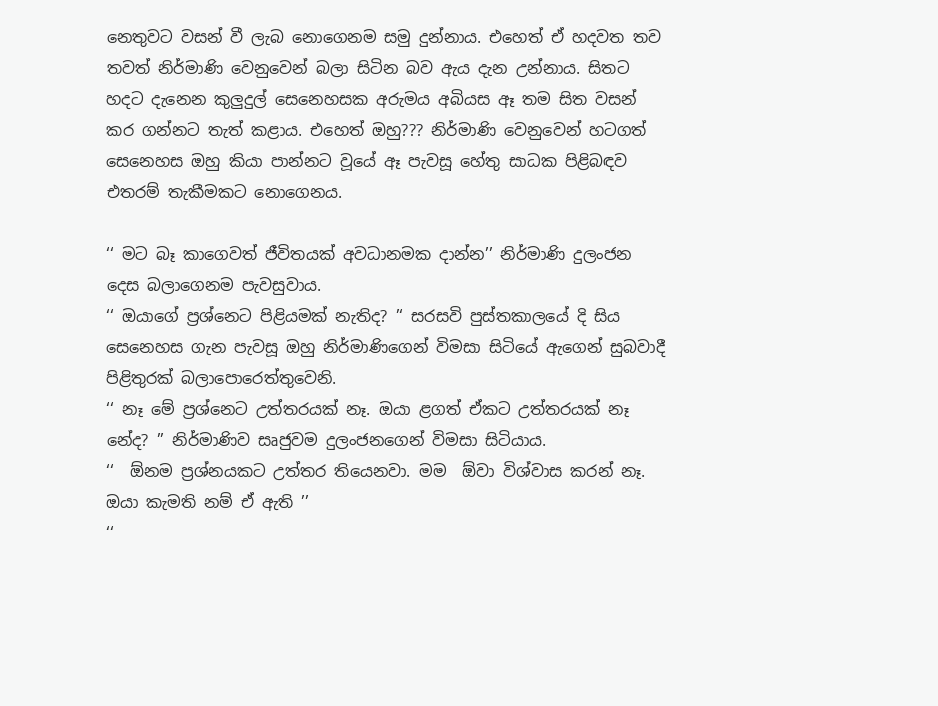නෙතුවට වසන් වී ලැබ නොගෙනම සමු දුන්නාය. එහෙත් ඒ හදවත තව තවත් නිර්මාණි වෙනුවෙන් බලා සිටින බව ඇය දැන උන්නාය. සිතට හදට දැනෙන කුලුදුල් සෙනෙහසක අරුමය අබියස ඈ තම සිත වසන් කර ගන්නට තැත් කළාය. එහෙත් ඔහු??? නිර්මාණි වෙනුවෙන් හටගත් සෙනෙහස ඔහු කියා පාන්නට වූයේ ඈ පැවසූ හේතු සාධක පිළිබඳව එතරම් තැකීමකට නොගෙනය.

‘‘ මට බෑ කාගෙවත් ජීවිතයක් අවධානමක දාන්න’’ නිර්මාණි දුලංජන දෙස බලාගෙනම පැවසුවාය.
‘‘ ඔයාගේ ප්‍රශ්නෙට පිළියමක් නැතිද? ’‘ සරසවි පුස්තකාලයේ දි සිය සෙනෙහස ගැන පැවසූ ඔහු නිර්මාණිගෙන් විමසා සිටියේ ඇගෙන් සුබවාදී පිළිතුරක් බලාපොරෙත්තුවෙනි.
‘‘ නෑ මේ ප්‍රශ්නෙට උත්තරයක් නෑ. ඔයා ළගත් ඒකට උත්තරයක් නෑ නේද? ’’ නිර්මාණිව සෘජුවම දුලංජනගෙන් විමසා සිටියාය.
‘‘  ඕනම ප්‍රශ්නයකට උත්තර තියෙනවා. මම  ඕවා විශ්වාස කරන් නෑ. ඔයා කැමති නම් ඒ ඇති ’’
‘‘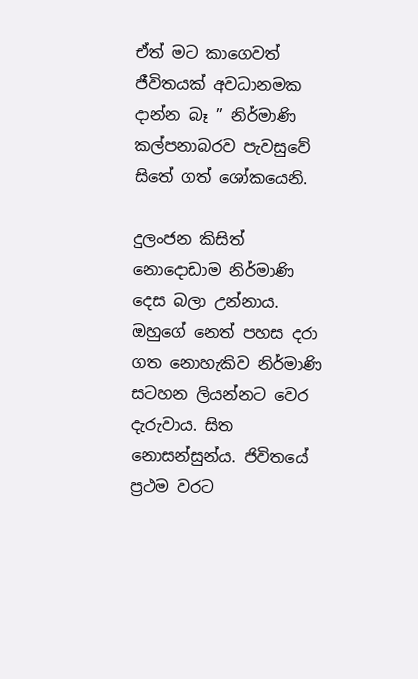ඒත් මට කාගෙවත් ජීවිතයක් අවධානමක දාන්න බෑ ’’ නිර්මාණි කල්පනාබරව පැවසුවේ සිතේ ගත් ශෝකයෙනි.

දුලංජන කිසිත් නොදොඩාම නිර්මාණි දෙස බලා උන්නාය. ඔහුගේ නෙත් පහස දරා ගත නොහැකිව නිර්මාණි සටහන ලියන්නට වෙර දැරුවාය. සිත නොසන්සුන්ය. ජිවිතයේ ප්‍රථම වරට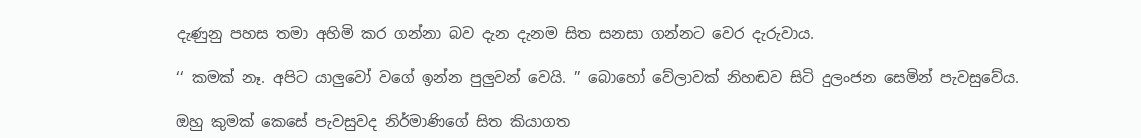දැණුනු පහස තමා අහිමි කර ගන්නා බව දැන දැනම සිත සනසා ගන්නට වෙර දැරුවාය.

‘‘ කමක් නෑ. අපිට යාලුවෝ වගේ ඉන්න පුලුවන් වෙයි. ’’ බොහෝ වේලාවක් නිහඬව සිටි දුලංජන සෙමින් පැවසුවේය.

ඔහු කුමක් කෙසේ පැවසුවද නිර්මාණිගේ සිත කියාගත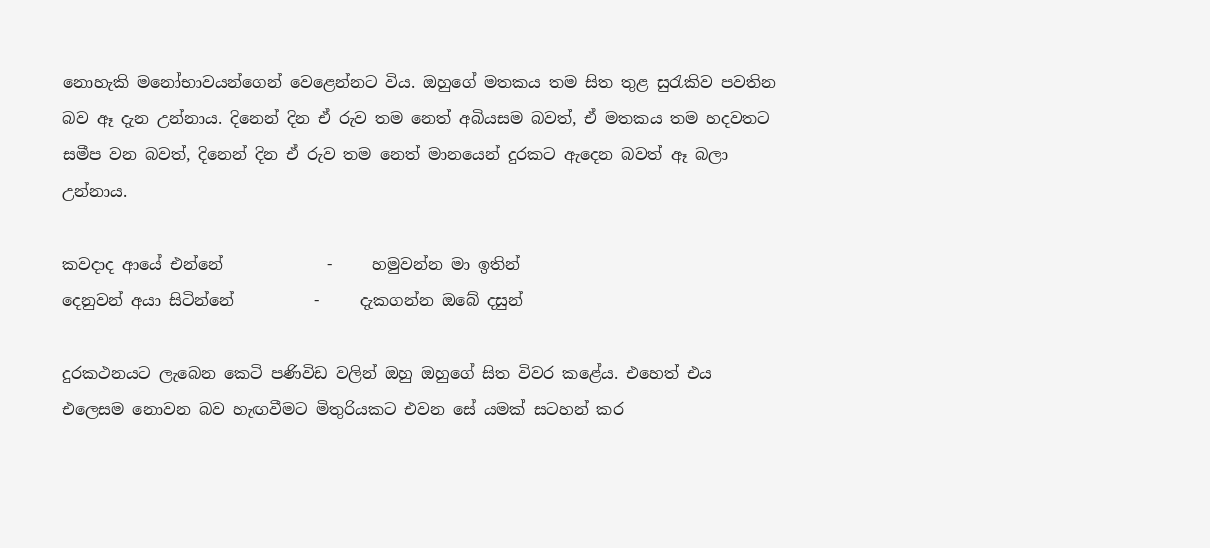නොහැකි මනෝභාවයන්ගෙන් වෙළෙන්නට විය. ඔහුගේ මතකය තම සිත තුළ සුරැකිව පවතින බව ඈ දැන උන්නාය. දිනෙන් දින ඒ රුව තම නෙත් අබියසම බවත්, ඒ මතකය තම හදවතට සමීප වන බවත්, දිනෙන් දින ඒ රුව තම නෙත් මානයෙන් දුරකට ඇදෙන බවත් ඈ බලා උන්නාය.

කවදාද ආයේ එන්නේ             -     හමුවන්න මා ඉතින්
දෙනුවන් අයා සිටින්නේ          -     දැකගන්න ඔබේ දසුන්

දුරකථනයට ලැබෙන කෙටි පණිවිඩ වලින් ඔහු ඔහුගේ සිත විවර කළේය. එහෙත් එය එලෙසම නොවන බව හැඟවීමට මිතුරියකට එවන සේ යමක් සටහන් කර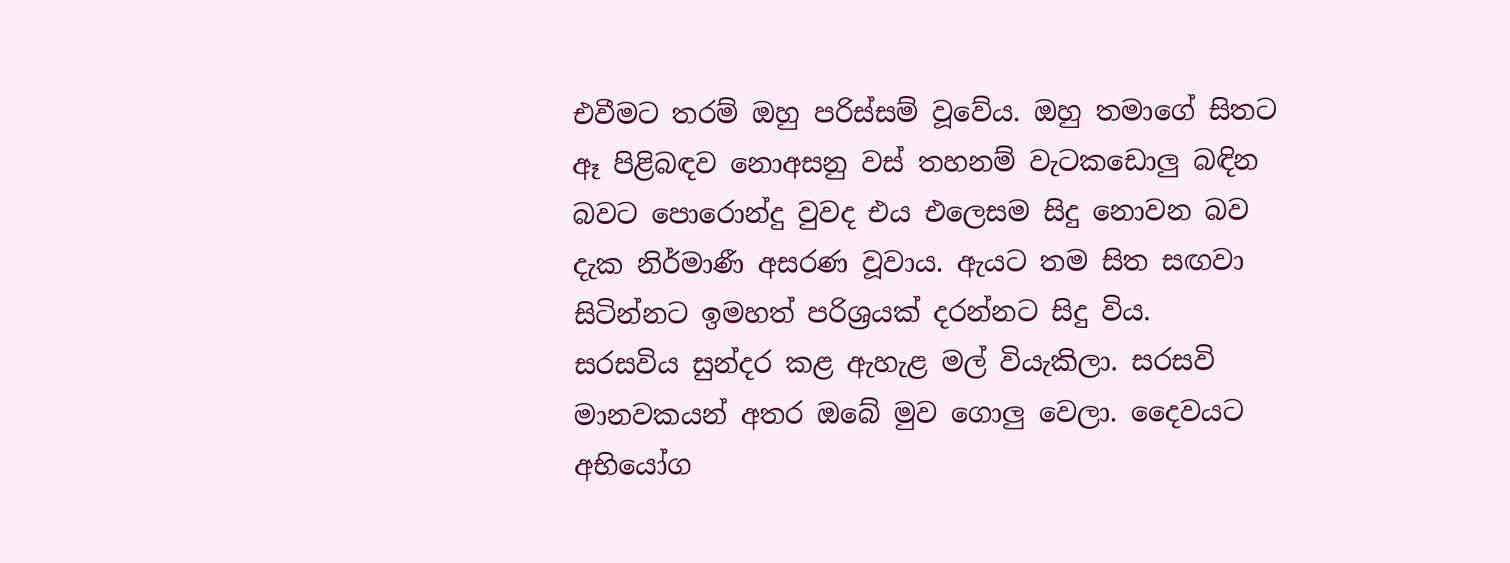එවීමට තරම් ඔහු පරිස්සම් වූවේය. ඔහු තමාගේ සිතට ඈ පිළිබඳව නොඅසනු වස් තහනම් වැටකඩොලු බඳින බවට පොරොන්දු වුවද එය එලෙසම සිදු නොවන බව දැක නිර්මාණී අසරණ වූවාය. ඇයට තම සිත සඟවා සිටින්නට ඉමහත් පරිශ්‍රයක් දරන්නට සිදු විය.
සරසවිය සුන්දර කළ ඇහැළ මල් වියැකිලා. සරසවි මානවකයන් අතර ඔබේ මුව ගොලු වෙලා. දෛවයට අභියෝග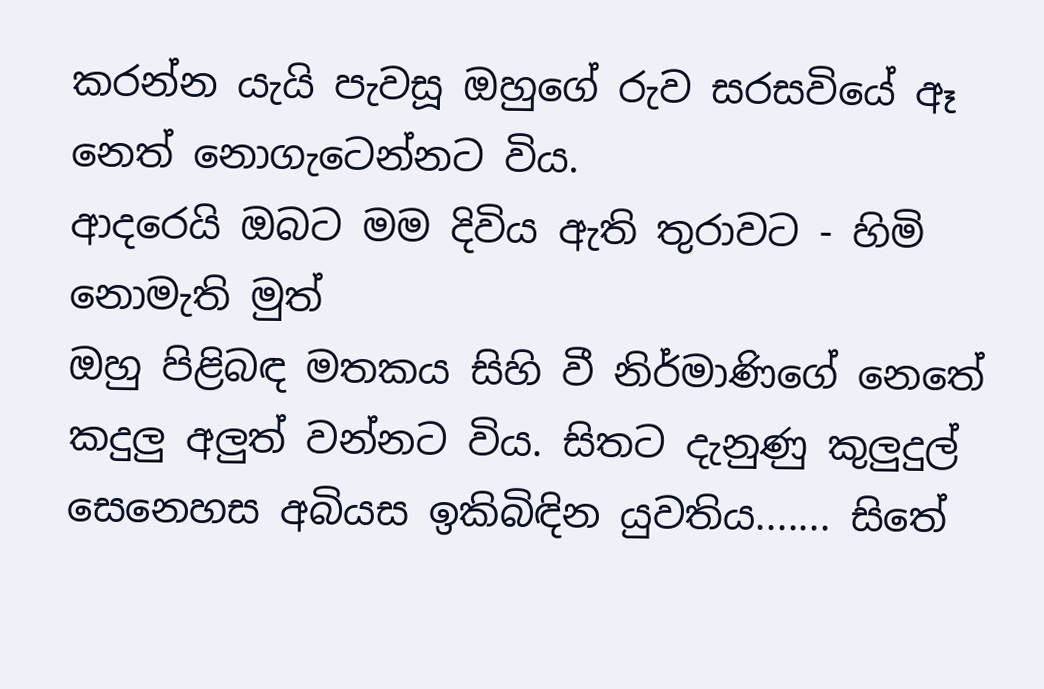කරන්න යැයි පැවසූ ඔහුගේ රුව සරසවියේ ඈ නෙත් නොගැටෙන්නට විය.
ආදරෙයි ඔබට මම දිවිය ඇති තුරාවට - හිමි නොමැති මුත්
ඔහු පිළිබඳ මතකය සිහි වී නිර්මාණිගේ නෙතේ කදුලු අලුත් වන්නට විය. සිතට දැනුණු කුලුදුල් සෙනෙහස අබියස ඉකිබිඳින යුවතිය....... සිතේ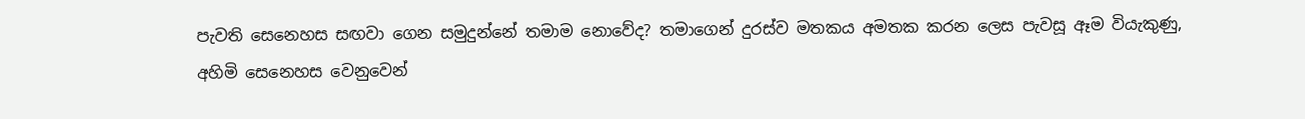පැවති සෙනෙහස සඟවා ගෙන සමුදුන්නේ තමාම නොවේද? තමාගෙන් දුරස්ව මතකය අමතක කරන ලෙස පැවසූ ඈම වියැකුණු, අහිමි සෙනෙහස වෙනුවෙන්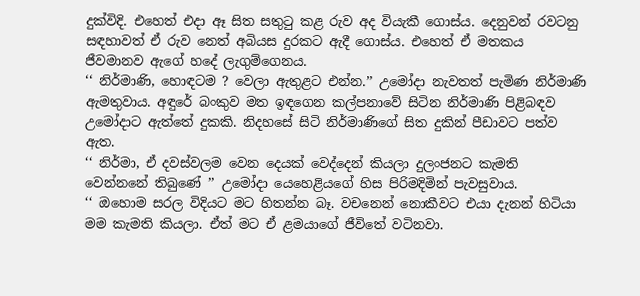දුක්විදි. එහෙත් එදා ඈ සිත සතුටු කළ රුව අද වියැකී ගොස්ය. දෙනුවන් රවටනු සඳහාවත් ඒ රුව නෙත් අබියස දුරකට ඇදී ගොස්ය. එහෙත් ඒ මතකය ජීවමානව ඇගේ හදේ ලැගුම්ගෙනය.
‘‘ නිර්මාණි, හොඳටම ? වෙලා ඇතුළට එන්න.’’ උමෝදා නැවතත් පැමිණ නිර්මාණි ඇමතුවාය. අඳුරේ බංකුව මත ඉඳගෙන කල්පනාවේ සිටින නිර්මාණි පිළිබඳව උමෝදාට ඇත්තේ දුකකි. නිදහසේ සිටි නිර්මාණිගේ සිත දුකින් පීඩාවට පත්ව ඇත.
‘‘ නිර්මා, ඒ දවස්වලම වෙන දෙයක් වෙද්දෙන් කියලා දුලංජනට කැමති වෙන්නනේ තිබුණේ ’’ උමෝදා යෙහෙළියගේ හිස පිරිමදිමින් පැවසුවාය.
‘‘ ඔහොම සරල විදියට මට හිතන්න බෑ. වචනෙන් නොකීවට එයා දැනන් හිටියා මම කැමති කියලා. ඒත් මට ඒ ළමයාගේ ජීවිතේ වටිනවා.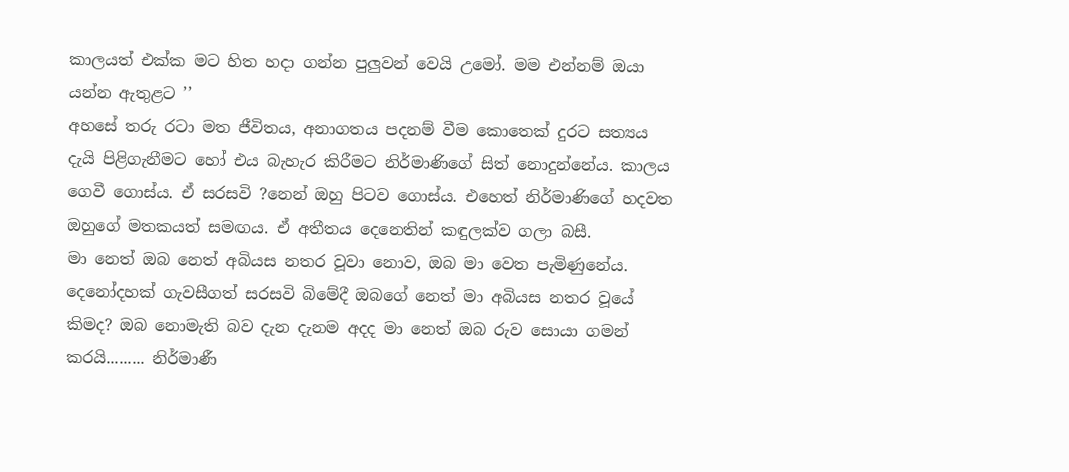කාලයත් එක්ක මට හිත හදා ගන්න පුලුවන් වෙයි උමෝ. මම එන්නම් ඔයා යන්න ඇතුළට ’’
අහසේ තරු රටා මත ජීවිතය, අනාගතය පදනම් වීම කොතෙක් දුරට සත්‍යය දැයි පිළිගැනීමට හෝ එය බැහැර කිරීමට නිර්මාණිගේ සිත් නොදුන්නේය. කාලය ගෙවී ගොස්ය. ඒ සරසවි ?නෙන් ඔහු පිටව ගොස්ය. එහෙත් නිර්මාණිගේ හදවත ඔහුගේ මතකයත් සමඟය. ඒ අතීතය දෙනෙතින් කඳුලක්ව ගලා බසී.
මා නෙත් ඔබ නෙත් අබියස නතර වූවා නොව, ඔබ මා වෙත පැමිණුනේය. දෙනෝදහක් ගැවසීගත් සරසවි බිමේදී ඔබගේ නෙත් මා අබියස නතර වූයේ කිමද? ඔබ නොමැති බව දැන දැනම අදද මා නෙත් ඔබ රුව සොයා ගමන් කරයි......... නිර්මාණී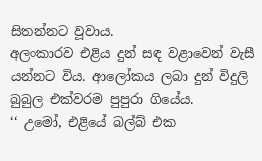සිතන්නට වූවාය.
අලංකාරව එළිය දුන් සඳ වළාවෙන් වැසී යන්නට විය. ආලෝකය ලබා දුන් විදුලි බුබුල එක්වරම පුපුරා ගියේය.
‘‘ උමෝ, එළියේ බල්බ් එක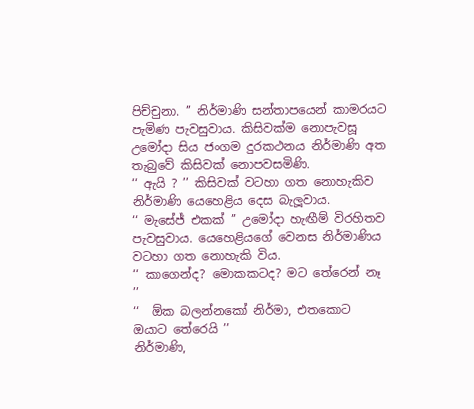පිච්චුනා. ’’ නිර්මාණි සන්තාපයෙන් කාමරයට පැමිණ පැවසුවාය. කිසිවක්ම නොපැවසූ උමෝදා සිය ජංගම දුරකථනය නිර්මාණි අත තැබුවේ කිසිවක් නොපවසමිණි.
‘‘ ඇයි ? ’’ කිසිවක් වටහා ගත නොහැකිව නිර්මාණි යෙහෙළිය දෙස බැලූවාය.
‘‘ මැසේජ් එකක් ’’ උමෝදා හැඟීම් විරහිතව පැවසුවාය. යෙහෙළියගේ වෙනස නිර්මාණිය වටහා ගත නොහැකි විය.
‘‘ කාගෙන්ද? මොකකටද? මට තේරෙන් නෑ ’’
‘‘  ඕක බලන්නකෝ නිර්මා, එතකොට ඔයාට තේරෙයි ’’
නිර්මාණි,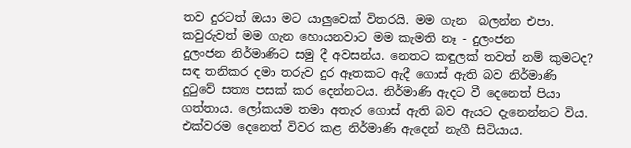තව දුරටත් ඔයා මට යාලුවෙක් විතරයි. මම ගැන  බලන්න එපා. කවුරුවත් මම ගැන හොයනවාට මම කැමති නෑ - දුලංජන
දුලංජන නිර්මාණිට සමු දී අවසන්ය. නෙතට කඳුලක් තවත් නම් කුමටද? සඳ තනිකර දමා තරුව දුර ඈතකට ඇදී ගොස් ඇති බව නිර්මාණි දුටුවේ සත්‍ය පසක් කර දෙන්නටය. නිර්මාණි ඇදට වී දෙනෙත් පියා ගත්තාය. ලෝකයම තමා අතැර ගොස් ඇති බව ඇයට දැනෙන්නට විය. එක්වරම දෙනෙත් විවර කළ නිර්මාණි ඇදෙන් නැගී සිටියාය.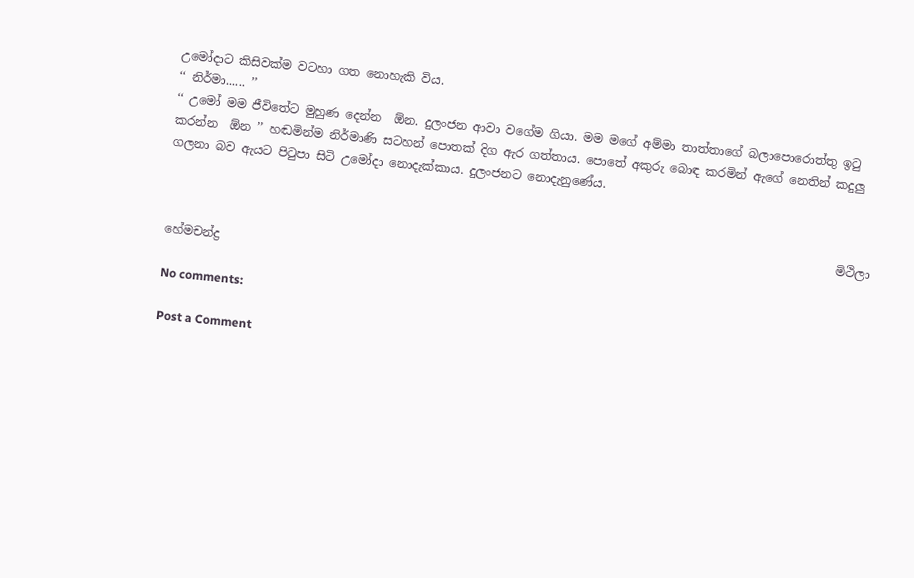උමෝදාට කිසිවක්ම වටහා ගත නොහැකි විය.
‘‘ නිර්මා...... ’’
‘‘ උමෝ මම ජීවිතේට මුහුණ දෙන්න  ඕන. දුලංජන ආවා වගේම ගියා. මම මගේ අම්මා තාත්තාගේ බලාපොරොත්තු ඉටු කරන්න  ඕන ’’ හඬමින්ම නිර්මාණි සටහන් පොතක් දිග ඇර ගත්තාය. පොතේ අකුරු බොඳ කරමින් ඇගේ නෙතින් කදුලු ගලනා බව ඇයට පිටුපා සිටි උමෝදා නොදැක්කාය. දුලංජනට නොදැනුණේය.


                                                                                                                මිථිලා හේමචන්ද්‍ර

No comments:

Post a Comment